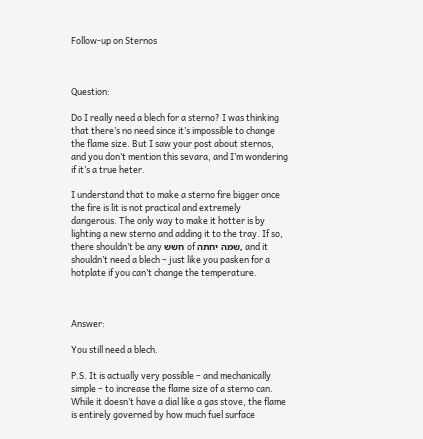Follow-up on Sternos



Question:

Do I really need a blech for a sterno? I was thinking that there’s no need since it’s impossible to change the flame size. But I saw your post about sternos, and you don’t mention this sevara, and I’m wondering if it’s a true heter.

I understand that to make a sterno fire bigger once the fire is lit is not practical and extremely dangerous. The only way to make it hotter is by lighting a new sterno and adding it to the tray. If so, there shouldn’t be any חשש of שמה יחתה, and it shouldn’t need a blech – just like you pasken for a hotplate if you can’t change the temperature.



Answer:

You still need a blech.

P.S. It is actually very possible – and mechanically simple – to increase the flame size of a sterno can. While it doesn’t have a dial like a gas stove, the flame is entirely governed by how much fuel surface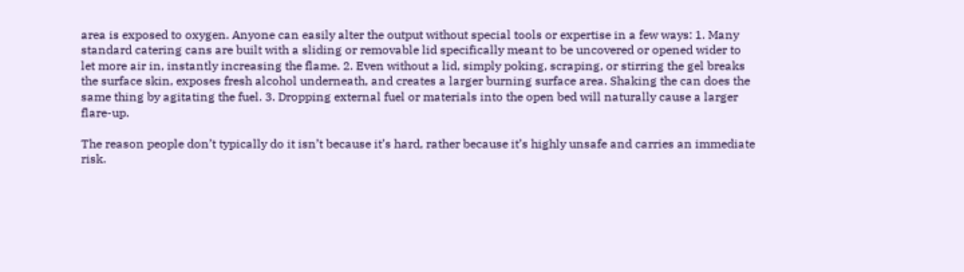area is exposed to oxygen. Anyone can easily alter the output without special tools or expertise in a few ways: 1. Many standard catering cans are built with a sliding or removable lid specifically meant to be uncovered or opened wider to let more air in, instantly increasing the flame. 2. Even without a lid, simply poking, scraping, or stirring the gel breaks the surface skin, exposes fresh alcohol underneath, and creates a larger burning surface area. Shaking the can does the same thing by agitating the fuel. 3. Dropping external fuel or materials into the open bed will naturally cause a larger flare-up.

The reason people don’t typically do it isn’t because it’s hard, rather because it’s highly unsafe and carries an immediate risk.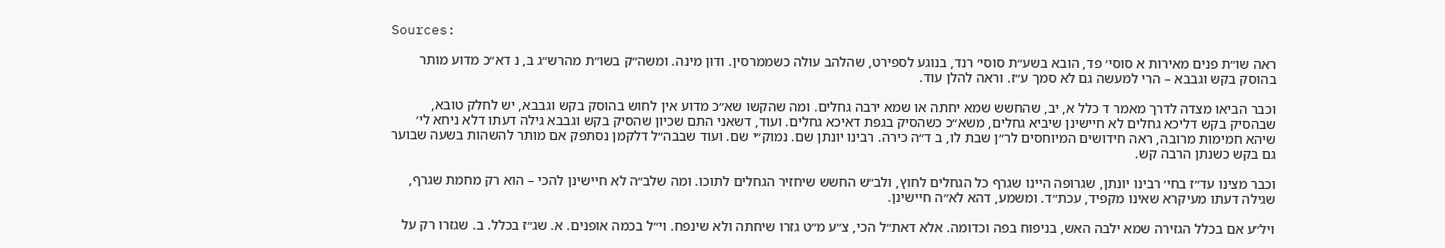Sources:

ראה שו״ת פנים מאירות א סוסי׳ פד, הובא בשע״ת סוסי׳ רנד, בנוגע לספירט, שהלהב עולה כשממרסין. ודון מינה. ומשה״ק בשו״ת מהרש״ג ב, נ דא״כ מדוע מותר בהוסק בקש וגבבא – הרי למעשה גם לא סמך ע״ז. וראה להלן עוד.

וכבר הביאו מצדה לדרך מאמר ד כלל א, יב, שהחשש שמא יחתה או שמא ירבה גחלים. ומה שהקשו שא״כ מדוע אין לחוש בהוסק בקש וגבבא, יש לחלק טובא, שבהסיק בקש דליכא גחלים לא חיישינן שיביא גחלים, משא״כ כשהסיק בגפת דאיכא גחלים. ועוד, דשאני התם שכיון שהסיק בקש וגבבא גילה דעתו דלא ניחא לי׳ שיהא חמימות מרובה, ראה חידושים המיוחסים לר״ן שבת לו, ב ד״ה כירה. רבינו יונתן שם. נמוק״י שם. ועוד שבבה״ל דלקמן נסתפק אם מותר להשהות בשעה שבוער גם בקש כשנתן הרבה קש.

וכבר מצינו עד״ז בחי׳ רבינו יונתן, שגרופה היינו שגרף כל הגחלים לחוץ, ולב״ש החשש שיחזיר הגחלים לתוכו. ומה שלב״ה לא חיישינן להכי – הוא רק מחמת שגרף, שגילה דעתו מעיקרא שאינו מקפיד, עכת״ד. ומשמע, דהא לא״ה חיישינן.

ויל״ע אם בכלל הגזירה שמא ילבה האש, בניפוח בפה וכדומה. אלא דאת״ל הכי, צ״ע מ״ט גזרו שיחתה ולא שינפח. וי״ל בכמה אופנים. א. שג״ז בכלל. ב. שגזרו רק על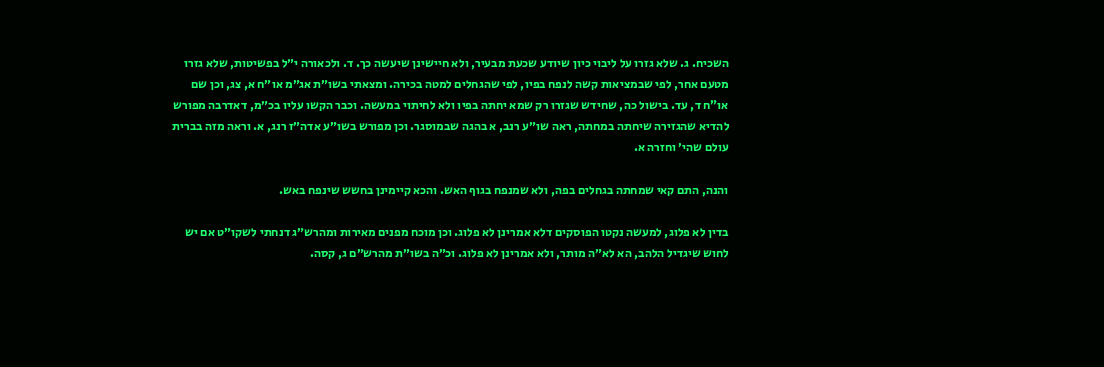השכיח. ג. שלא גזרו על ליבוי כיון שיודע שכעת מבעיר, ולא חיישינן שיעשה כך. ד. ולכאורה י״ל בפשיטות, שלא גזרו מטעם אחר, לפי שבמציאות קשה לנפח בפיו, לפי שהגחלים למטה בכירה. ומצאתי בשו״ת אג״מ או״ח א, צג, וכן שם או”ח ד, עד. בישול כה, שחידש שגזרו רק שמא יחתה בפיו ולא לחיתוי במעשה. וכבר הקשו עליו בכ״מ, דאדרבה מפורש להדיא שהגזירה שיחתה במחתה, ראה שו״ע רנב, א בהגה שבמוסגר. וכן מפורש בשו״ע אדה״ז רנג, א. וראה מזה בברית עולם שהי׳ וחזרה א.

והנה, התם קאי שמחתה בגחלים בפה, ולא שמנפח בגוף האש. והכא קיימינן בחשש שינפח באש.

בדין לא פלוג, למעשה נקטו הפוסקים דלא אמרינן לא פלוג. וכן מוכח מפנים מאירות ומהרש״ג דנחתי לשקו״ט אם יש לחוש שיגדיל הלהב, הא לא״ה מותר, ולא אמרינן לא פלוג. וכ״ה בשו״ת מהרש״ם ג, קסה.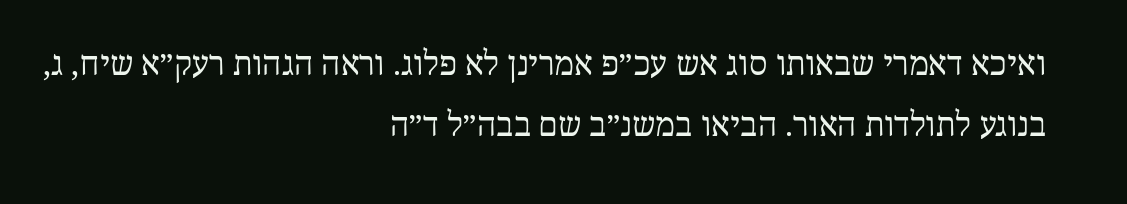ואיכא דאמרי שבאותו סוג אש עכ״פ אמרינן לא פלוג. וראה הגהות רעק״א שיח, ג, בנוגע לתולדות האור. הביאו במשנ״ב שם בבה״ל ד״ה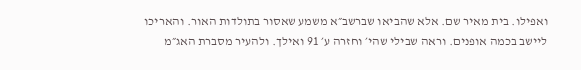ואפילו. בית מאיר שם. אלא שהביאו שברשב״א משמע שאסור בתולדות האור. והאריכו ליישב בכמה אופנים. וראה שבילי שהי׳ וחזרה ע׳ 91 ואילך. ולהעיר מסברת האג״מ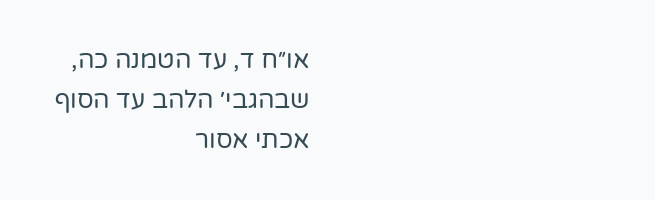או״ח ד, עד הטמנה כה, שבהגבי׳ הלהב עד הסוף אכתי אסור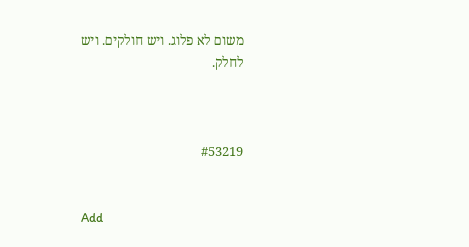משום לא פלוג. ויש חולקים. ויש לחלק.



#53219


Add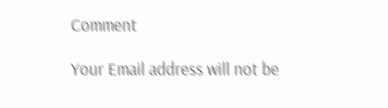Comment

Your Email address will not be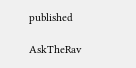published

AskTheRav